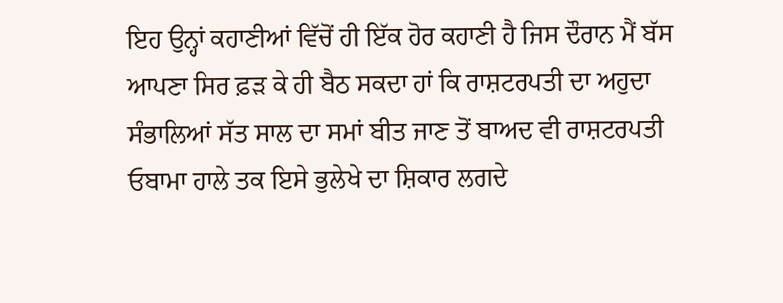ਇਹ ਉਨ੍ਹਾਂ ਕਹਾਣੀਆਂ ਵਿੱਚੋਂ ਹੀ ਇੱਕ ਹੋਰ ਕਹਾਣੀ ਹੈ ਜਿਸ ਦੌਰਾਨ ਮੈਂ ਬੱਸ ਆਪਣਾ ਸਿਰ ਫ਼ੜ ਕੇ ਹੀ ਬੈਠ ਸਕਦਾ ਹਾਂ ਕਿ ਰਾਸ਼ਟਰਪਤੀ ਦਾ ਅਹੁਦਾ ਸੰਭਾਲਿਆਂ ਸੱਤ ਸਾਲ ਦਾ ਸਮਾਂ ਬੀਤ ਜਾਣ ਤੋਂ ਬਾਅਦ ਵੀ ਰਾਸ਼ਟਰਪਤੀ ਓਬਾਮਾ ਹਾਲੇ ਤਕ ਇਸੇ ਭੁਲੇਖੇ ਦਾ ਸ਼ਿਕਾਰ ਲਗਦੇ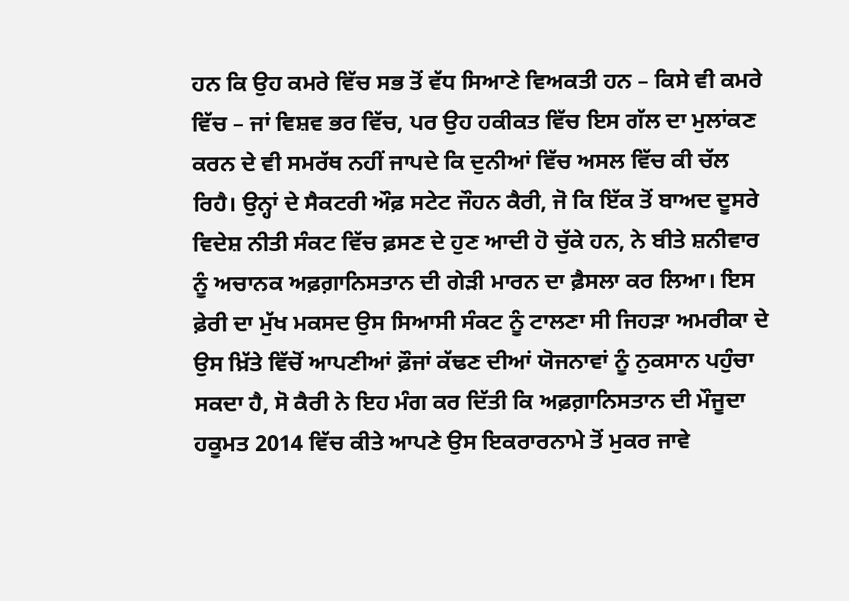ਹਨ ਕਿ ਉਹ ਕਮਰੇ ਵਿੱਚ ਸਭ ਤੋਂ ਵੱਧ ਸਿਆਣੇ ਵਿਅਕਤੀ ਹਨ – ਕਿਸੇ ਵੀ ਕਮਰੇ ਵਿੱਚ – ਜਾਂ ਵਿਸ਼ਵ ਭਰ ਵਿੱਚ, ਪਰ ਉਹ ਹਕੀਕਤ ਵਿੱਚ ਇਸ ਗੱਲ ਦਾ ਮੁਲਾਂਕਣ ਕਰਨ ਦੇ ਵੀ ਸਮਰੱਥ ਨਹੀਂ ਜਾਪਦੇ ਕਿ ਦੁਨੀਆਂ ਵਿੱਚ ਅਸਲ ਵਿੱਚ ਕੀ ਚੱਲ ਰਿਹੈ। ਉਨ੍ਹਾਂ ਦੇ ਸੈਕਟਰੀ ਔਫ਼ ਸਟੇਟ ਜੌਹਨ ਕੈਰੀ, ਜੋ ਕਿ ਇੱਕ ਤੋਂ ਬਾਅਦ ਦੂਸਰੇ ਵਿਦੇਸ਼ ਨੀਤੀ ਸੰਕਟ ਵਿੱਚ ਫ਼ਸਣ ਦੇ ਹੁਣ ਆਦੀ ਹੋ ਚੁੱਕੇ ਹਨ, ਨੇ ਬੀਤੇ ਸ਼ਨੀਵਾਰ ਨੂੰ ਅਚਾਨਕ ਅਫ਼ਗ਼ਾਨਿਸਤਾਨ ਦੀ ਗੇੜੀ ਮਾਰਨ ਦਾ ਫ਼ੈਸਲਾ ਕਰ ਲਿਆ। ਇਸ ਫ਼ੇਰੀ ਦਾ ਮੁੱਖ ਮਕਸਦ ਉਸ ਸਿਆਸੀ ਸੰਕਟ ਨੂੰ ਟਾਲਣਾ ਸੀ ਜਿਹੜਾ ਅਮਰੀਕਾ ਦੇ ਉਸ ਖ਼ਿੱਤੇ ਵਿੱਚੋਂ ਆਪਣੀਆਂ ਫ਼ੌਜਾਂ ਕੱਢਣ ਦੀਆਂ ਯੋਜਨਾਵਾਂ ਨੂੰ ਨੁਕਸਾਨ ਪਹੁੰਚਾ ਸਕਦਾ ਹੈ, ਸੋ ਕੈਰੀ ਨੇ ਇਹ ਮੰਗ ਕਰ ਦਿੱਤੀ ਕਿ ਅਫ਼ਗ਼ਾਨਿਸਤਾਨ ਦੀ ਮੌਜੂਦਾ ਹਕੂਮਤ 2014 ਵਿੱਚ ਕੀਤੇ ਆਪਣੇ ਉਸ ਇਕਰਾਰਨਾਮੇ ਤੋਂ ਮੁਕਰ ਜਾਵੇ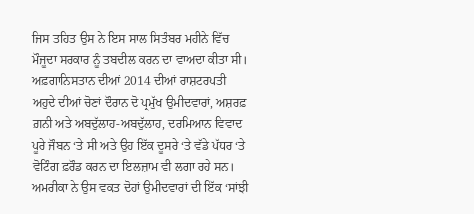ਜਿਸ ਤਹਿਤ ਉਸ ਨੇ ਇਸ ਸਾਲ ਸਿਤੰਬਰ ਮਹੀਨੇ ਵਿੱਚ ਮੌਜੂਦਾ ਸਰਕਾਰ ਨੂੰ ਤਬਦੀਲ ਕਰਨ ਦਾ ਵਾਅਦਾ ਕੀਤਾ ਸੀ। ਅਫ਼ਗਾਨਿਸਤਾਨ ਦੀਆਂ 2014 ਦੀਆਂ ਰਾਸ਼ਟਰਪਤੀ ਅਹੁਦੇ ਦੀਆਂ ਚੋਣਾਂ ਦੌਰਾਨ ਦੋ ਪ੍ਰਮੁੱਖ ਉਮੀਦਵਾਰਾਂ, ਅਸ਼ਰਫ਼ ਗ਼ਨੀ ਅਤੇ ਅਬਦੁੱਲਾਹ-ਅਬਦੁੱਲਾਹ, ਦਰਮਿਆਨ ਵਿਵਾਦ ਪੂਰੇ ਜੌਬਨ ‘ਤੇ ਸੀ ਅਤੇ ਉਹ ਇੱਕ ਦੂਸਰੇ ‘ਤੇ ਵੱਡੇ ਪੱਧਰ ‘ਤੇ ਵੋਟਿੰਗ ਫ਼ਰੌਡ ਕਰਨ ਦਾ ਇਲਜ਼ਾਮ ਵੀ ਲਗਾ ਰਹੇ ਸਨ। ਅਮਰੀਕਾ ਨੇ ਉਸ ਵਕਤ ਦੋਹਾਂ ਉਮੀਦਵਾਰਾਂ ਦੀ ਇੱਕ ‘ਸਾਂਝੀ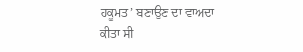ਹਕੂਮਤ’ ਬਣਾਉਣ ਦਾ ਵਾਅਦਾ ਕੀਤਾ ਸੀ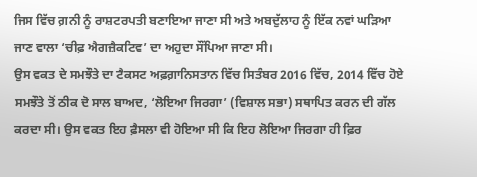ਜਿਸ ਵਿੱਚ ਗ਼ਨੀ ਨੂੰ ਰਾਸ਼ਟਰਪਤੀ ਬਣਾਇਆ ਜਾਣਾ ਸੀ ਅਤੇ ਅਬਦੁੱਲਾਹ ਨੂੰ ਇੱਕ ਨਵਾਂ ਘੜਿਆ ਜਾਣ ਵਾਲਾ ‘ਚੀਫ਼ ਐਗਜ਼ੈਕਟਿਵ’ ਦਾ ਅਹੁਦਾ ਸੌਂਪਿਆ ਜਾਣਾ ਸੀ।
ਉਸ ਵਕਤ ਦੇ ਸਮਝੌਤੇ ਦਾ ਟੈਕਸਟ ਅਫ਼ਗ਼ਾਨਿਸਤਾਨ ਵਿੱਚ ਸਿਤੰਬਰ 2016 ਵਿੱਚ, 2014 ਵਿੱਚ ਹੋਏ ਸਮਝੌਤੇ ਤੋਂ ਠੀਕ ਦੋ ਸਾਲ ਬਾਅਦ, ‘ਲੋਇਆ ਜਿਰਗਾ’ (ਵਿਸ਼ਾਲ ਸਭਾ) ਸਥਾਪਿਤ ਕਰਨ ਦੀ ਗੱਲ ਕਰਦਾ ਸੀ। ਉਸ ਵਕਤ ਇਹ ਫ਼ੈਸਲਾ ਵੀ ਹੋਇਆ ਸੀ ਕਿ ਇਹ ਲੋਇਆ ਜਿਰਗਾ ਹੀ ਫ਼ਿਰ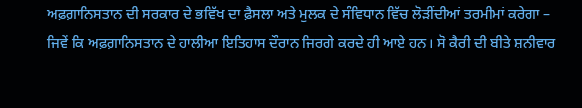ਅਫ਼ਗ਼ਾਨਿਸਤਾਨ ਦੀ ਸਰਕਾਰ ਦੇ ਭਵਿੱਖ ਦਾ ਫ਼ੈਸਲਾ ਅਤੇ ਮੁਲਕ ਦੇ ਸੰਵਿਧਾਨ ਵਿੱਚ ਲੋੜੀਂਦੀਆਂ ਤਰਮੀਮਾਂ ਕਰੇਗਾ – ਜਿਵੇਂ ਕਿ ਅਫ਼ਗ਼ਾਨਿਸਤਾਨ ਦੇ ਹਾਲੀਆ ਇਤਿਹਾਸ ਦੌਰਾਨ ਜਿਰਗੇ ਕਰਦੇ ਹੀ ਆਏ ਹਨ। ਸੋ ਕੈਰੀ ਦੀ ਬੀਤੇ ਸ਼ਨੀਵਾਰ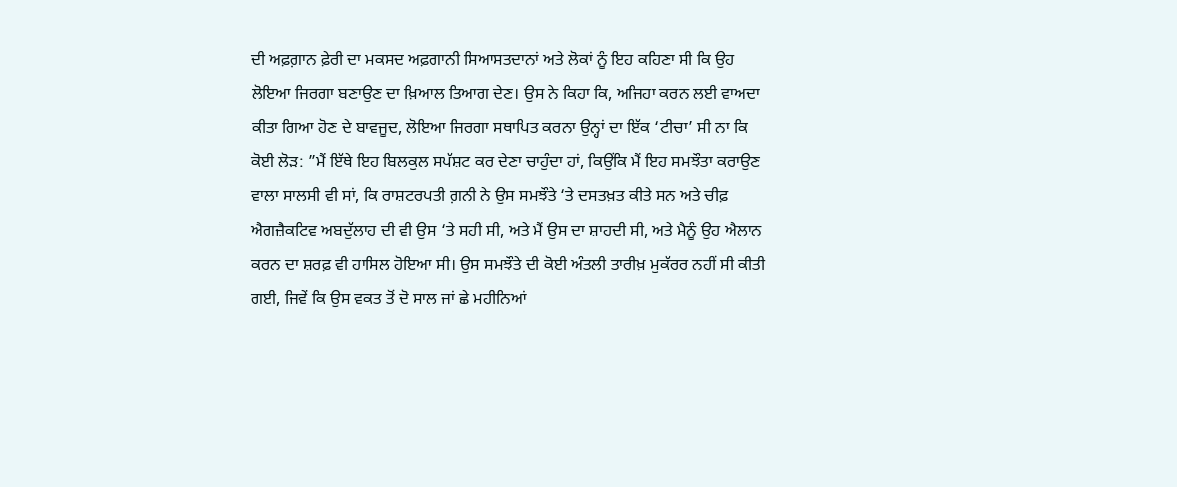ਦੀ ਅਫ਼ਗ਼ਾਨ ਫ਼ੇਰੀ ਦਾ ਮਕਸਦ ਅਫ਼ਗਾਨੀ ਸਿਆਸਤਦਾਨਾਂ ਅਤੇ ਲੋਕਾਂ ਨੂੰ ਇਹ ਕਹਿਣਾ ਸੀ ਕਿ ਉਹ ਲੋਇਆ ਜਿਰਗਾ ਬਣਾਉਣ ਦਾ ਖ਼ਿਆਲ ਤਿਆਗ ਦੇਣ। ਉਸ ਨੇ ਕਿਹਾ ਕਿ, ਅਜਿਹਾ ਕਰਨ ਲਈ ਵਾਅਦਾ ਕੀਤਾ ਗਿਆ ਹੋਣ ਦੇ ਬਾਵਜੂਦ, ਲੋਇਆ ਜਿਰਗਾ ਸਥਾਪਿਤ ਕਰਨਾ ਉਨ੍ਹਾਂ ਦਾ ਇੱਕ ‘ਟੀਚਾ’ ਸੀ ਨਾ ਕਿ ਕੋਈ ਲੋੜ: ”ਮੈਂ ਇੱਥੇ ਇਹ ਬਿਲਕੁਲ ਸਪੱਸ਼ਟ ਕਰ ਦੇਣਾ ਚਾਹੁੰਦਾ ਹਾਂ, ਕਿਉਂਕਿ ਮੈਂ ਇਹ ਸਮਝੌਤਾ ਕਰਾਉਣ ਵਾਲਾ ਸਾਲਸੀ ਵੀ ਸਾਂ, ਕਿ ਰਾਸ਼ਟਰਪਤੀ ਗ਼ਨੀ ਨੇ ਉਸ ਸਮਝੌਤੇ ‘ਤੇ ਦਸਤਖ਼ਤ ਕੀਤੇ ਸਨ ਅਤੇ ਚੀਫ਼ ਐਗਜ਼ੈਕਟਿਵ ਅਬਦੁੱਲਾਹ ਦੀ ਵੀ ਉਸ ‘ਤੇ ਸਹੀ ਸੀ, ਅਤੇ ਮੈਂ ਉਸ ਦਾ ਸ਼ਾਹਦੀ ਸੀ, ਅਤੇ ਮੈਨੂੰ ਉਹ ਐਲਾਨ ਕਰਨ ਦਾ ਸ਼ਰਫ਼ ਵੀ ਹਾਸਿਲ ਹੋਇਆ ਸੀ। ਉਸ ਸਮਝੌਤੇ ਦੀ ਕੋਈ ਅੰਤਲੀ ਤਾਰੀਖ਼ ਮੁਕੱਰਰ ਨਹੀਂ ਸੀ ਕੀਤੀ ਗਈ, ਜਿਵੇਂ ਕਿ ਉਸ ਵਕਤ ਤੋਂ ਦੋ ਸਾਲ ਜਾਂ ਛੇ ਮਹੀਨਿਆਂ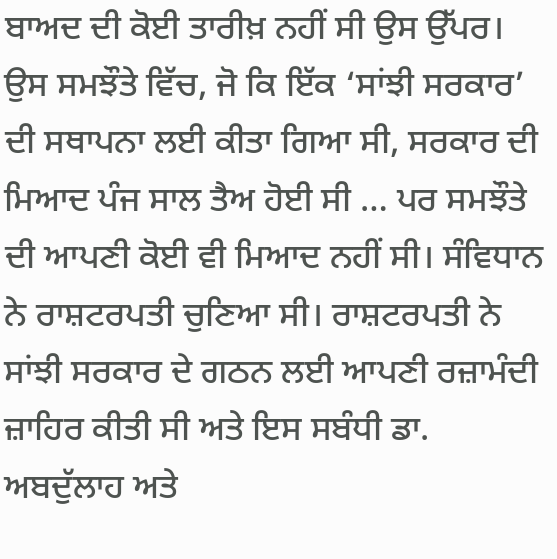ਬਾਅਦ ਦੀ ਕੋਈ ਤਾਰੀਖ਼ ਨਹੀਂ ਸੀ ਉਸ ਉੱਪਰ। ਉਸ ਸਮਝੌਤੇ ਵਿੱਚ, ਜੋ ਕਿ ਇੱਕ ‘ਸਾਂਝੀ ਸਰਕਾਰ’ ਦੀ ਸਥਾਪਨਾ ਲਈ ਕੀਤਾ ਗਿਆ ਸੀ, ਸਰਕਾਰ ਦੀ ਮਿਆਦ ਪੰਜ ਸਾਲ ਤੈਅ ਹੋਈ ਸੀ … ਪਰ ਸਮਝੌਤੇ ਦੀ ਆਪਣੀ ਕੋਈ ਵੀ ਮਿਆਦ ਨਹੀਂ ਸੀ। ਸੰਵਿਧਾਨ ਨੇ ਰਾਸ਼ਟਰਪਤੀ ਚੁਣਿਆ ਸੀ। ਰਾਸ਼ਟਰਪਤੀ ਨੇ ਸਾਂਝੀ ਸਰਕਾਰ ਦੇ ਗਠਨ ਲਈ ਆਪਣੀ ਰਜ਼ਾਮੰਦੀ ਜ਼ਾਹਿਰ ਕੀਤੀ ਸੀ ਅਤੇ ਇਸ ਸਬੰਧੀ ਡਾ. ਅਬਦੁੱਲਾਹ ਅਤੇ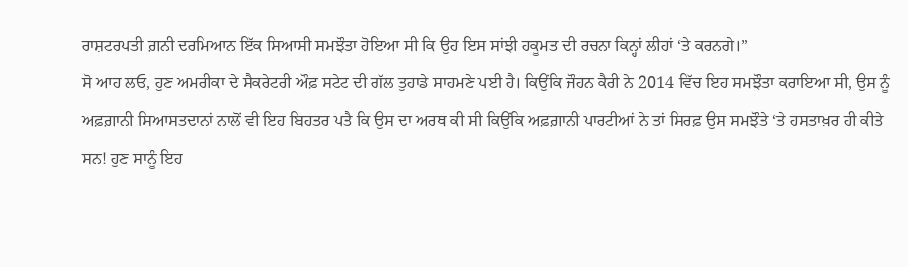ਰਾਸ਼ਟਰਪਤੀ ਗ਼ਨੀ ਦਰਮਿਆਨ ਇੱਕ ਸਿਆਸੀ ਸਮਝੌਤਾ ਹੋਇਆ ਸੀ ਕਿ ਉਹ ਇਸ ਸਾਂਝੀ ਹਕੂਮਤ ਦੀ ਰਚਨਾ ਕਿਨ੍ਹਾਂ ਲੀਹਾਂ ‘ਤੇ ਕਰਨਗੇ।”
ਸੋ ਆਹ ਲਓ, ਹੁਣ ਅਮਰੀਕਾ ਦੇ ਸੈਕਰੇਟਰੀ ਔਫ਼ ਸਟੇਟ ਦੀ ਗੱਲ ਤੁਹਾਡੇ ਸਾਹਮਣੇ ਪਈ ਹੈ। ਕਿਉਂਕਿ ਜੌਹਨ ਕੈਰੀ ਨੇ 2014 ਵਿੱਚ ਇਹ ਸਮਝੌਤਾ ਕਰਾਇਆ ਸੀ, ਉਸ ਨੂੰ ਅਫ਼ਗ਼ਾਨੀ ਸਿਆਸਤਦਾਨਾਂ ਨਾਲੋਂ ਵੀ ਇਹ ਬਿਹਤਰ ਪਤੈ ਕਿ ਉਸ ਦਾ ਅਰਥ ਕੀ ਸੀ ਕਿਉਂਕਿ ਅਫ਼ਗ਼ਾਨੀ ਪਾਰਟੀਆਂ ਨੇ ਤਾਂ ਸਿਰਫ਼ ਉਸ ਸਮਝੌਤੇ ‘ਤੇ ਹਸਤਾਖ਼ਰ ਹੀ ਕੀਤੇ ਸਨ! ਹੁਣ ਸਾਨੂੰ ਇਹ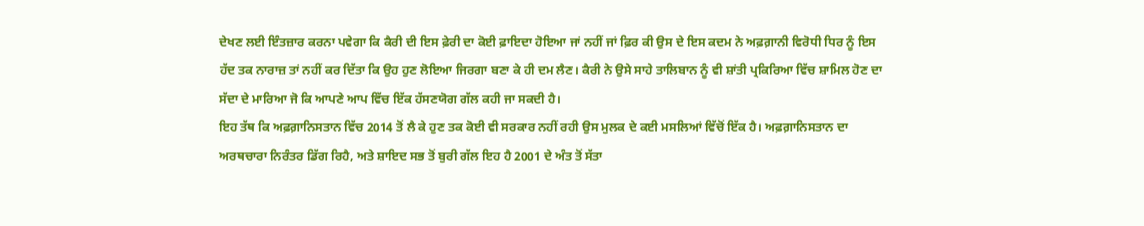ਦੇਖਣ ਲਈ ਇੰਤਜ਼ਾਰ ਕਰਨਾ ਪਵੇਗਾ ਕਿ ਕੈਰੀ ਦੀ ਇਸ ਫ਼ੇਰੀ ਦਾ ਕੋਈ ਫ਼ਾਇਦਾ ਹੋਇਆ ਜਾਂ ਨਹੀਂ ਜਾਂ ਫ਼ਿਰ ਕੀ ਉਸ ਦੇ ਇਸ ਕਦਮ ਨੇ ਅਫ਼ਗ਼ਾਨੀ ਵਿਰੋਧੀ ਧਿਰ ਨੂੰ ਇਸ ਹੱਦ ਤਕ ਨਾਰਾਜ਼ ਤਾਂ ਨਹੀਂ ਕਰ ਦਿੱਤਾ ਕਿ ਉਹ ਹੁਣ ਲੋਇਆ ਜਿਰਗਾ ਬਣਾ ਕੇ ਹੀ ਦਮ ਲੈਣ। ਕੈਰੀ ਨੇ ਉਸੇ ਸਾਹੇ ਤਾਲਿਬਾਨ ਨੂੰ ਵੀ ਸ਼ਾਂਤੀ ਪ੍ਰਕਿਰਿਆ ਵਿੱਚ ਸ਼ਾਮਿਲ ਹੋਣ ਦਾ ਸੱਦਾ ਦੇ ਮਾਰਿਆ ਜੋ ਕਿ ਆਪਣੇ ਆਪ ਵਿੱਚ ਇੱਕ ਹੱਸਣਯੋਗ ਗੱਲ ਕਹੀ ਜਾ ਸਕਦੀ ਹੈ।
ਇਹ ਤੱਥ ਕਿ ਅਫ਼ਗ਼ਾਨਿਸਤਾਨ ਵਿੱਚ 2014 ਤੋਂ ਲੈ ਕੇ ਹੁਣ ਤਕ ਕੋਈ ਵੀ ਸਰਕਾਰ ਨਹੀਂ ਰਹੀ ਉਸ ਮੁਲਕ ਦੇ ਕਈ ਮਸਲਿਆਂ ਵਿੱਚੋਂ ਇੱਕ ਹੈ। ਅਫ਼ਗ਼ਾਨਿਸਤਾਨ ਦਾ ਅਰਥਚਾਰਾ ਨਿਰੰਤਰ ਡਿੱਗ ਰਿਹੈ, ਅਤੇ ਸ਼ਾਇਦ ਸਭ ਤੋਂ ਬੁਰੀ ਗੱਲ ਇਹ ਹੈ 2001 ਦੇ ਅੰਤ ਤੋਂ ਸੱਤਾ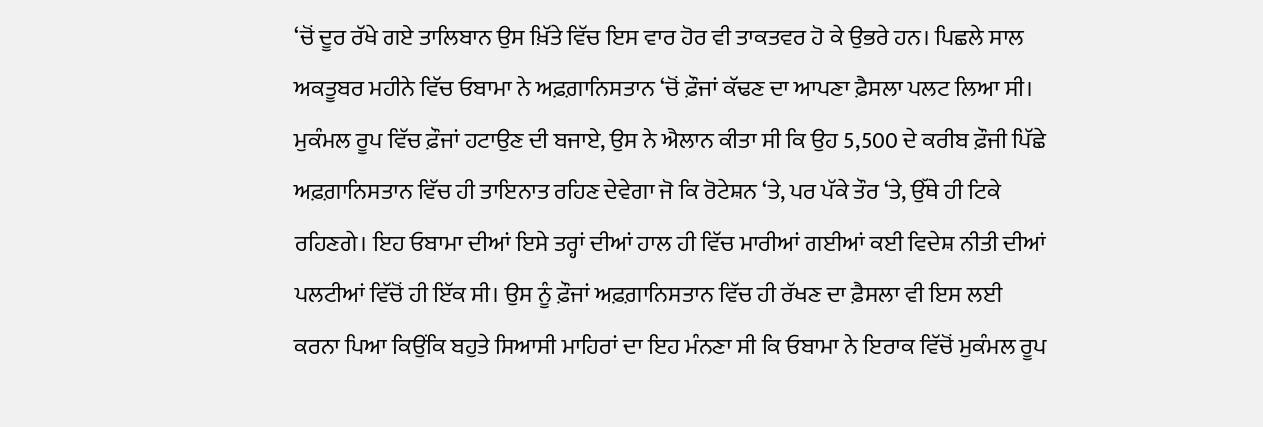‘ਚੋਂ ਦੂਰ ਰੱਖੇ ਗਏ ਤਾਲਿਬਾਨ ਉਸ ਖ਼ਿੱਤੇ ਵਿੱਚ ਇਸ ਵਾਰ ਹੋਰ ਵੀ ਤਾਕਤਵਰ ਹੋ ਕੇ ਉਭਰੇ ਹਨ। ਪਿਛਲੇ ਸਾਲ ਅਕਤੂਬਰ ਮਹੀਨੇ ਵਿੱਚ ਓਬਾਮਾ ਨੇ ਅਫ਼ਗ਼ਾਨਿਸਤਾਨ ‘ਚੋਂ ਫ਼ੌਜਾਂ ਕੱਢਣ ਦਾ ਆਪਣਾ ਫ਼ੈਸਲਾ ਪਲਟ ਲਿਆ ਸੀ। ਮੁਕੰਮਲ ਰੂਪ ਵਿੱਚ ਫ਼ੌਜਾਂ ਹਟਾਉਣ ਦੀ ਬਜਾਏ, ਉਸ ਨੇ ਐਲਾਨ ਕੀਤਾ ਸੀ ਕਿ ਉਹ 5,500 ਦੇ ਕਰੀਬ ਫ਼ੌਜੀ ਪਿੱਛੇ ਅਫ਼ਗ਼ਾਨਿਸਤਾਨ ਵਿੱਚ ਹੀ ਤਾਇਨਾਤ ਰਹਿਣ ਦੇਵੇਗਾ ਜੋ ਕਿ ਰੋਟੇਸ਼ਨ ‘ਤੇ, ਪਰ ਪੱਕੇ ਤੌਰ ‘ਤੇ, ਉੱਥੇ ਹੀ ਟਿਕੇ ਰਹਿਣਗੇ। ਇਹ ਓਬਾਮਾ ਦੀਆਂ ਇਸੇ ਤਰ੍ਹਾਂ ਦੀਆਂ ਹਾਲ ਹੀ ਵਿੱਚ ਮਾਰੀਆਂ ਗਈਆਂ ਕਈ ਵਿਦੇਸ਼ ਨੀਤੀ ਦੀਆਂ ਪਲਟੀਆਂ ਵਿੱਚੋਂ ਹੀ ਇੱਕ ਸੀ। ਉਸ ਨੂੰ ਫ਼ੌਜਾਂ ਅਫ਼ਗ਼ਾਨਿਸਤਾਨ ਵਿੱਚ ਹੀ ਰੱਖਣ ਦਾ ਫ਼ੈਸਲਾ ਵੀ ਇਸ ਲਈ ਕਰਨਾ ਪਿਆ ਕਿਉਂਕਿ ਬਹੁਤੇ ਸਿਆਸੀ ਮਾਹਿਰਾਂ ਦਾ ਇਹ ਮੰਨਣਾ ਸੀ ਕਿ ਓਬਾਮਾ ਨੇ ਇਰਾਕ ਵਿੱਚੋਂ ਮੁਕੰਮਲ ਰੂਪ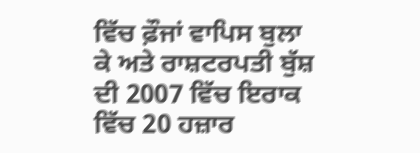ਵਿੱਚ ਫ਼ੌਜਾਂ ਵਾਪਿਸ ਬੁਲਾ ਕੇ ਅਤੇ ਰਾਸ਼ਟਰਪਤੀ ਬੁੱਸ਼ ਦੀ 2007 ਵਿੱਚ ਇਰਾਕ ਵਿੱਚ 20 ਹਜ਼ਾਰ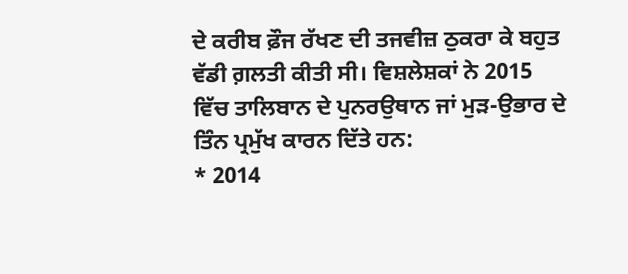ਦੇ ਕਰੀਬ ਫ਼ੌਜ ਰੱਖਣ ਦੀ ਤਜਵੀਜ਼ ਠੁਕਰਾ ਕੇ ਬਹੁਤ ਵੱਡੀ ਗ਼ਲਤੀ ਕੀਤੀ ਸੀ। ਵਿਸ਼ਲੇਸ਼ਕਾਂ ਨੇ 2015 ਵਿੱਚ ਤਾਲਿਬਾਨ ਦੇ ਪੁਨਰਉਥਾਨ ਜਾਂ ਮੁੜ-ਉਭਾਰ ਦੇ ਤਿੰਨ ਪ੍ਰਮੁੱਖ ਕਾਰਨ ਦਿੱਤੇ ਹਨ:
* 2014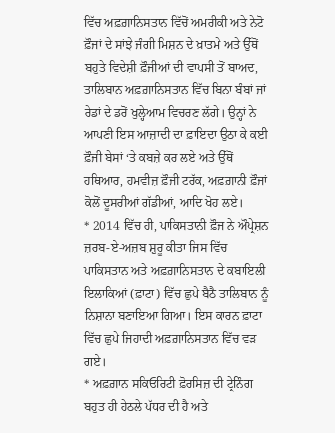ਵਿੱਚ ਅਫ਼ਗ਼ਾਨਿਸਤਾਨ ਵਿੱਚੋਂ ਅਮਰੀਕੀ ਅਤੇ ਨੇਟੋ ਫ਼ੌਜਾਂ ਦੇ ਸਾਂਝੇ ਜੰਗੀ ਮਿਸ਼ਨ ਦੇ ਖ਼ਾਤਮੇ ਅਤੇ ਉੱਥੋਂ ਬਹੁਤੇ ਵਿਦੇਸ਼ੀ ਫ਼ੌਜੀਆਂ ਦੀ ਵਾਪਸੀ ਤੋਂ ਬਾਅਦ, ਤਾਲਿਬਾਨ ਅਫ਼ਗ਼ਾਨਿਸਤਾਨ ਵਿੱਚ ਬਿਨਾ ਬੰਬਾਂ ਜਾਂ ਰੇਡਾਂ ਦੇ ਡਰੋਂ ਖੁਲ੍ਹੇਆਮ ਵਿਚਰਣ ਲੱਗੇ। ਉਨ੍ਹਾਂ ਨੇ ਆਪਣੀ ਇਸ ਆਜ਼ਾਦੀ ਦਾ ਫ਼ਾਇਦਾ ਉਠਾ ਕੇ ਕਈ ਫ਼ੌਜੀ ਬੇਸਾਂ ‘ਤੇ ਕਬਜ਼ੇ ਕਰ ਲਏ ਅਤੇ ਉੱਥੋਂ ਹਥਿਆਰ, ਹਮਵੀਜ਼ ਫ਼ੌਜੀ ਟਰੱਕ, ਅਫ਼ਗ਼ਾਨੀ ਫ਼ੌਜਾਂ ਕੋਲੋਂ ਦੂਸਰੀਆਂ ਗੱਡੀਆਂ, ਆਦਿ ਖੋਹ ਲਏ।
* 2014 ਵਿੱਚ ਹੀ, ਪਾਕਿਸਤਾਨੀ ਫ਼ੌਜ ਨੇ ਔਪ੍ਰੇਸ਼ਨ ਜ਼ਰਬ-ਏ-ਅਜ਼ਬ ਸ਼ੁਰੂ ਕੀਤਾ ਜਿਸ ਵਿੱਚ ਪਾਕਿਸਤਾਨ ਅਤੇ ਅਫ਼ਗ਼ਾਨਿਸਤਾਨ ਦੇ ਕਬਾਇਲੀ ਇਲਾਕਿਆਂ (ਫ਼ਾਟਾ) ਵਿੱਚ ਛੁਪੇ ਬੈਠੈ ਤਾਲਿਬਾਨ ਨੂੰ ਨਿਸ਼ਾਨਾ ਬਣਾਇਆ ਗਿਆ। ਇਸ ਕਾਰਨ ਫ਼ਾਟਾ ਵਿੱਚ ਛੁਪੇ ਜਿਹਾਦੀ ਅਫ਼ਗ਼ਾਨਿਸਤਾਨ ਵਿੱਚ ਵੜ ਗਏ।
* ਅਫ਼ਗ਼ਾਨ ਸਕਿਓਰਿਟੀ ਫ਼ੋਰਸਿਜ਼ ਦੀ ਟ੍ਰੇਨਿੰਗ ਬਹੁਤ ਹੀ ਹੇਠਲੇ ਪੱਧਰ ਦੀ ਹੈ ਅਤੇ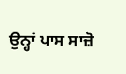ਉਨ੍ਹਾਂ ਪਾਸ ਸਾਜ਼ੋ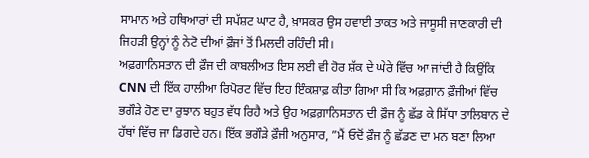ਸਾਮਾਨ ਅਤੇ ਹਥਿਆਰਾਂ ਦੀ ਸਪੱਸ਼ਟ ਘਾਟ ਹੈ, ਖ਼ਾਸਕਰ ਉਸ ਹਵਾਈ ਤਾਕਤ ਅਤੇ ਜਾਸੂਸੀ ਜਾਣਕਾਰੀ ਦੀ ਜਿਹੜੀ ਉਨ੍ਹਾਂ ਨੂੰ ਨੇਟੋ ਦੀਆਂ ਫ਼ੌਜਾਂ ਤੋਂ ਮਿਲਦੀ ਰਹਿੰਦੀ ਸੀ।
ਅਫ਼ਗਾਨਿਸਤਾਨ ਦੀ ਫ਼ੌਜ ਦੀ ਕਾਬਲੀਅਤ ਇਸ ਲਈ ਵੀ ਹੋਰ ਸ਼ੱਕ ਦੇ ਘੇਰੇ ਵਿੱਚ ਆ ਜਾਂਦੀ ਹੈ ਕਿਉਂਕਿ CNN ਦੀ ਇੱਕ ਹਾਲੀਆ ਰਿਪੋਰਟ ਵਿੱਚ ਇਹ ਇੰਕਸ਼ਾਫ਼ ਕੀਤਾ ਗਿਆ ਸੀ ਕਿ ਅਫ਼ਗ਼ਾਨ ਫ਼ੌਜੀਆਂ ਵਿੱਚ ਭਗੌੜੇ ਹੋਣ ਦਾ ਰੁਝਾਨ ਬਹੁਤ ਵੱਧ ਰਿਹੈ ਅਤੇ ਉਹ ਅਫ਼ਗ਼ਾਨਿਸਤਾਨ ਦੀ ਫ਼ੌਜ ਨੂੰ ਛੱਡ ਕੇ ਸਿੱਧਾ ਤਾਲਿਬਾਨ ਦੇ ਹੱਥਾਂ ਵਿੱਚ ਜਾ ਡਿਗਦੇ ਹਨ। ਇੱਕ ਭਗੌੜੇ ਫ਼ੌਜੀ ਅਨੁਸਾਰ, ”ਮੈਂ ਓਦੋਂ ਫ਼ੌਜ ਨੂੰ ਛੱਡਣ ਦਾ ਮਨ ਬਣਾ ਲਿਆ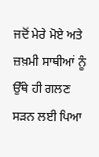ਜਦੋਂ ਮੇਰੇ ਮੋਏ ਅਤੇ ਜ਼ਖ਼ਮੀ ਸਾਥੀਆਂ ਨੂੰ ਉੱਥੇ ਹੀ ਗਲਣ ਸੜਨ ਲਈ ਪਿਆ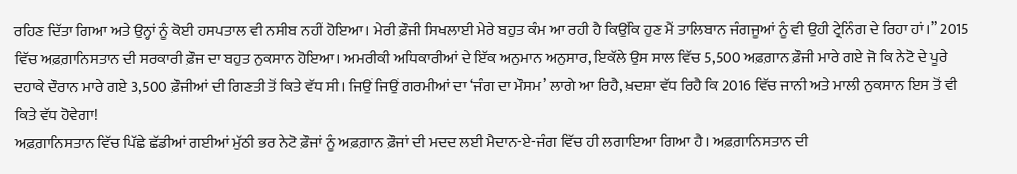ਰਹਿਣ ਦਿੱਤਾ ਗਿਆ ਅਤੇ ਉਨ੍ਹਾਂ ਨੂੰ ਕੋਈ ਹਸਪਤਾਲ ਵੀ ਨਸੀਬ ਨਹੀਂ ਹੋਇਆ। ਮੇਰੀ ਫ਼ੌਜੀ ਸਿਖਲਾਈ ਮੇਰੇ ਬਹੁਤ ਕੰਮ ਆ ਰਹੀ ਹੈ ਕਿਉਂਕਿ ਹੁਣ ਮੈਂ ਤਾਲਿਬਾਨ ਜੰਗਜੂਆਂ ਨੂੰ ਵੀ ਉਹੀ ਟ੍ਰੇਨਿੰਗ ਦੇ ਰਿਹਾ ਹਾਂ।” 2015 ਵਿੱਚ ਅਫ਼ਗ਼ਾਨਿਸਤਾਨ ਦੀ ਸਰਕਾਰੀ ਫ਼ੌਜ ਦਾ ਬਹੁਤ ਨੁਕਸਾਨ ਹੋਇਆ। ਅਮਰੀਕੀ ਅਧਿਕਾਰੀਆਂ ਦੇ ਇੱਕ ਅਨੁਮਾਨ ਅਨੁਸਾਰ, ਇਕੱਲੇ ਉਸ ਸਾਲ ਵਿੱਚ 5,500 ਅਫ਼ਗ਼ਾਨ ਫ਼ੌਜੀ ਮਾਰੇ ਗਏ ਜੋ ਕਿ ਨੇਟੋ ਦੇ ਪੂਰੇ ਦਹਾਕੇ ਦੌਰਾਨ ਮਾਰੇ ਗਏ 3,500 ਫ਼ੌਜੀਆਂ ਦੀ ਗਿਣਤੀ ਤੋਂ ਕਿਤੇ ਵੱਧ ਸੀ। ਜਿਉਂ ਜਿਉਂ ਗਰਮੀਆਂ ਦਾ ‘ਜੰਗ ਦਾ ਮੌਸਮ’ ਲਾਗੇ ਆ ਰਿਹੈ, ਖ਼ਦਸ਼ਾ ਵੱਧ ਰਿਹੈ ਕਿ 2016 ਵਿੱਚ ਜਾਨੀ ਅਤੇ ਮਾਲੀ ਨੁਕਸਾਨ ਇਸ ਤੋਂ ਵੀ ਕਿਤੇ ਵੱਧ ਹੋਵੇਗਾ!
ਅਫ਼ਗ਼ਾਨਿਸਤਾਨ ਵਿੱਚ ਪਿੱਛੇ ਛੱਡੀਆਂ ਗਈਆਂ ਮੁੱਠੀ ਭਰ ਨੇਟੋ ਫ਼ੌਜਾਂ ਨੂੰ ਅਫ਼ਗ਼ਾਨ ਫ਼ੌਜਾਂ ਦੀ ਮਦਦ ਲਈ ਮੈਦਾਨ-ਏ-ਜੰਗ ਵਿੱਚ ਹੀ ਲਗਾਇਆ ਗਿਆ ਹੈ। ਅਫ਼ਗ਼ਾਨਿਸਤਾਨ ਦੀ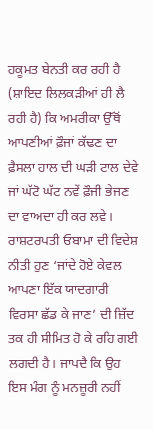ਹਕੂਮਤ ਬੇਨਤੀ ਕਰ ਰਹੀ ਹੈ (ਸ਼ਾਇਦ ਲਿਲਕੜੀਆਂ ਹੀ ਲੈ ਰਹੀ ਹੈ) ਕਿ ਅਮਰੀਕਾ ਉੱਥੋਂ ਆਪਣੀਆਂ ਫ਼ੌਜਾਂ ਕੱਢਣ ਦਾ ਫ਼ੈਸਲਾ ਹਾਲ ਦੀ ਘੜੀ ਟਾਲ ਦੇਵੇ ਜਾਂ ਘੱਟੋ ਘੱਟ ਨਵੇਂ ਫ਼ੌਜੀ ਭੇਜਣ ਦਾ ਵਾਅਦਾ ਹੀ ਕਰ ਲਵੇ। ਰਾਸ਼ਟਰਪਤੀ ਓਬਾਮਾ ਦੀ ਵਿਦੇਸ਼ ਨੀਤੀ ਹੁਣ ‘ਜਾਂਦੇ ਹੋਏ ਕੇਵਲ ਆਪਣਾ ਇੱਕ ਯਾਦਗਾਰੀ ਵਿਰਸਾ ਛੱਡ ਕੇ ਜਾਣ’ ਦੀ ਜ਼ਿੱਦ ਤਕ ਹੀ ਸੀਮਿਤ ਹੋ ਕੇ ਰਹਿ ਗਈ ਲਗਦੀ ਹੈ। ਜਾਪਦੈ ਕਿ ਉਹ ਇਸ ਮੰਗ ਨੂੰ ਮਨਜ਼ੂਰੀ ਨਹੀਂ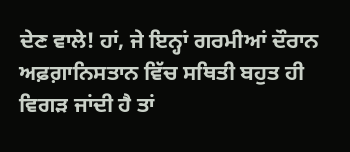ਦੇਣ ਵਾਲੇ! ਹਾਂ, ਜੇ ਇਨ੍ਹਾਂ ਗਰਮੀਆਂ ਦੌਰਾਨ ਅਫ਼ਗ਼ਾਨਿਸਤਾਨ ਵਿੱਚ ਸਥਿਤੀ ਬਹੁਤ ਹੀ ਵਿਗੜ ਜਾਂਦੀ ਹੈ ਤਾਂ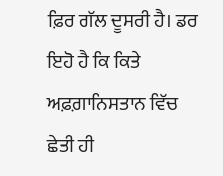ਫ਼ਿਰ ਗੱਲ ਦੂਸਰੀ ਹੈ। ਡਰ ਇਹੋ ਹੈ ਕਿ ਕਿਤੇ ਅਫ਼ਗ਼ਾਨਿਸਤਾਨ ਵਿੱਚ ਛੇਤੀ ਹੀ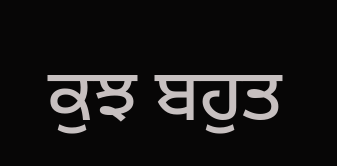ਕੁਝ ਬਹੁਤ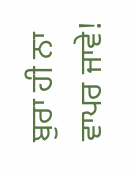ਬੁਰਾ ਹੀ ਨਾ ਵਾਪਰ ਜਾਵੇ!